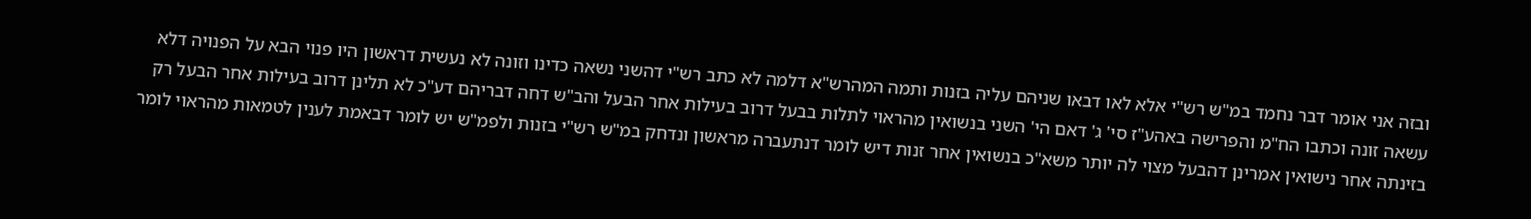ובזה אני אומר דבר נחמד במ"ש רש"י אלא לאו דבאו שניהם עליה בזנות ותמה המהרש"א דלמה לא כתב רש"י דהשני נשאה כדינו וזונה לא נעשית דראשון היו פנוי הבא על הפנויה דלא עשאה זונה וכתבו הח"מ והפרישה באהע"ז סי' ג' דאם הי' השני בנשואין מהראוי לתלות בבעל דרוב בעילות אחר הבעל והב"ש דחה דבריהם דע"כ לא תלינן דרוב בעילות אחר הבעל רק בזינתה אחר נישואין אמרינן דהבעל מצוי לה יותר משא"כ בנשואין אחר זנות דיש לומר דנתעברה מראשון ונדחק במ"ש רש"י בזנות ולפמ"ש יש לומר דבאמת לענין לטמאות מהראוי לומר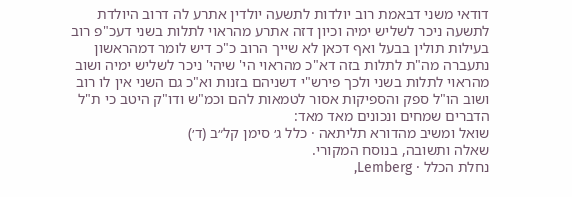דודאי משני דבאמת רוב יולדות לתשעה יולדין אתרע לה דרוב היולדת לתשעה ניכר לשליש ימיה וכיון דזה אתרע מהראוי לתלות בשני דעכ"פ רוב בעילות תולין בבעל ואף דכאן לא שייך הרוב כ"כ דיש לומר דמהראשון נתעברה מה"ת לתלות בזה דא"כ מהראוי הי' שיהי' ניכר לשליש ימיה ושוב מהראוי לתלות בשני ולכך פירש"י דשניהם בזנות וא"כ גם השני אין לו רוב ושוב הו"ל ספק והספיקות אסור לטמאות להם וכמ"ש ודו"ק היטב כי ת"ל הדברים שמחים ונכונים מאד מאד:
שואל ומשיב מהדורא תליתאה · כלל ג׳ סימן קל״ב (ד׳)
שאלה ותשובה, בנוסח המקורי.
נחלת הכלל · Lemberg,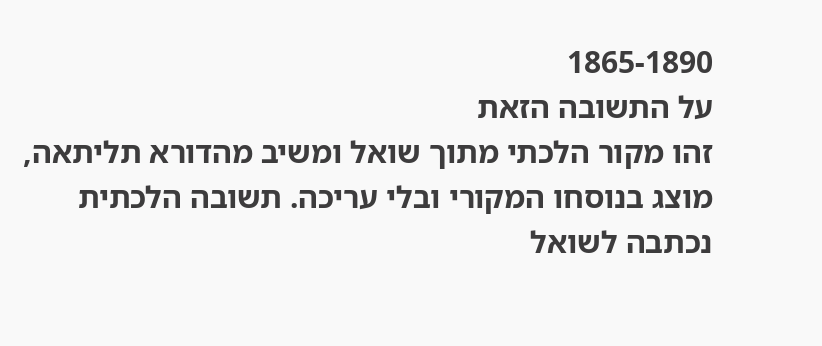1865-1890
על התשובה הזאת
זהו מקור הלכתי מתוך שואל ומשיב מהדורא תליתאה, מוצג בנוסחו המקורי ובלי עריכה. תשובה הלכתית נכתבה לשואל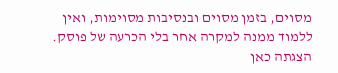מסוים, בזמן מסוים ובנסיבות מסוימות, ואין ללמוד ממנה למקרה אחר בלי הכרעה של פוסק. הצגתה כאן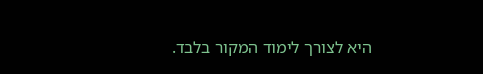היא לצורך לימוד המקור בלבד.